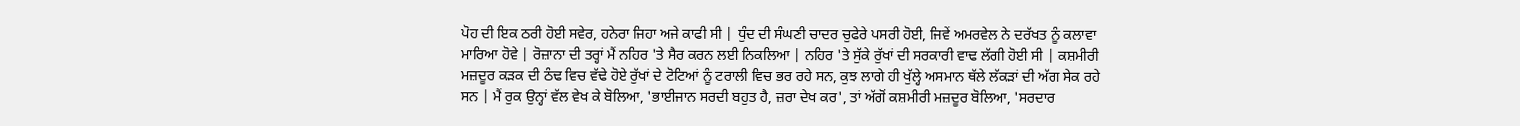ਪੋਹ ਦੀ ਇਕ ਠਰੀ ਹੋਈ ਸਵੇਰ, ਹਨੇਰਾ ਜਿਹਾ ਅਜੇ ਕਾਫੀ ਸੀ | ਧੁੰਦ ਦੀ ਸੰਘਣੀ ਚਾਦਰ ਚੁਫੇਰੇ ਪਸਰੀ ਹੋਈ, ਜਿਵੇਂ ਅਮਰਵੇਲ ਨੇ ਦਰੱਖਤ ਨੂੰ ਕਲਾਵਾ ਮਾਰਿਆ ਹੋਵੇ | ਰੋਜ਼ਾਨਾ ਦੀ ਤਰ੍ਹਾਂ ਮੈਂ ਨਹਿਰ 'ਤੇ ਸੈਰ ਕਰਨ ਲਈ ਨਿਕਲਿਆ | ਨਹਿਰ 'ਤੇ ਸੁੱਕੇ ਰੁੱਖਾਂ ਦੀ ਸਰਕਾਰੀ ਵਾਢ ਲੱਗੀ ਹੋਈ ਸੀ | ਕਸ਼ਮੀਰੀ ਮਜ਼ਦੂਰ ਕੜਕ ਦੀ ਠੰਢ ਵਿਚ ਵੱਢੇ ਹੋਏ ਰੁੱਖਾਂ ਦੇ ਟੋਟਿਆਂ ਨੂੰ ਟਰਾਲੀ ਵਿਚ ਭਰ ਰਹੇ ਸਨ, ਕੁਝ ਲਾਗੇ ਹੀ ਖੁੱਲ੍ਹੇ ਅਸਮਾਨ ਥੱਲੇ ਲੱਕੜਾਂ ਦੀ ਅੱਗ ਸੇਕ ਰਹੇ ਸਨ | ਮੈਂ ਰੁਕ ਉਨ੍ਹਾਂ ਵੱਲ ਵੇਖ ਕੇ ਬੋਲਿਆ, 'ਭਾਈਜਾਨ ਸਰਦੀ ਬਹੁਤ ਹੈ, ਜ਼ਰਾ ਦੇਖ ਕਰ', ਤਾਂ ਅੱਗੋਂ ਕਸ਼ਮੀਰੀ ਮਜ਼ਦੂਰ ਬੋਲਿਆ, 'ਸਰਦਾਰ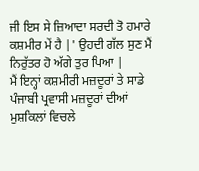ਜੀ ਇਸ ਸੇ ਜ਼ਿਆਦਾ ਸਰਦੀ ਤੋ ਹਮਾਰੇ ਕਸ਼ਮੀਰ ਮੇਂ ਹੈ |' ਉਹਦੀ ਗੱਲ ਸੁਣ ਮੈਂ ਨਿਰੁੱਤਰ ਹੋ ਅੱਗੇ ਤੁਰ ਪਿਆ |
ਮੈਂ ਇਨ੍ਹਾਂ ਕਸ਼ਮੀਰੀ ਮਜ਼ਦੂਰਾਂ ਤੇ ਸਾਡੇ ਪੰਜਾਬੀ ਪ੍ਰਵਾਸੀ ਮਜ਼ਦੂਰਾਂ ਦੀਆਂ ਮੁਸ਼ਕਿਲਾਂ ਵਿਚਲੇ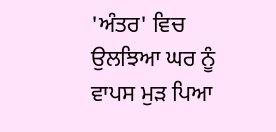'ਅੰਤਰ' ਵਿਚ ਉਲਝਿਆ ਘਰ ਨੂੰ ਵਾਪਸ ਮੁੜ ਪਿਆ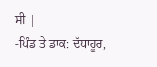ਸੀ |
-ਪਿੰਡ ਤੇ ਡਾਕ: ਦੱਧਾਹੂਰ,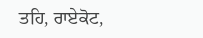ਤਹਿ, ਰਾਏਕੋਟ,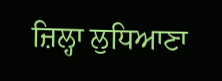ਜ਼ਿਲ੍ਹਾ ਲੁਧਿਆਣਾ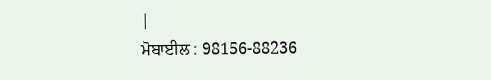|
ਮੋਬਾਈਲ : 98156-88236